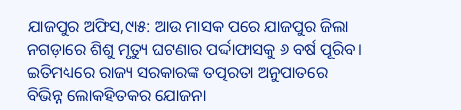ଯାଜପୁର ଅଫିସ,୯ା୫: ଆଉ ମାସକ ପରେ ଯାଜପୁର ଜିଲା ନଗଡ଼ାରେ ଶିଶୁ ମୃତ୍ୟୁ ଘଟଣାର ପର୍ଦ୍ଦାଫାସକୁ ୬ ବର୍ଷ ପୂରିବ। ଇତିମଧ୍ୟରେ ରାଜ୍ୟ ସରକାରଙ୍କ ତତ୍ପରତା ଅନୁପାତରେ ବିଭିନ୍ନ ଲୋକହିତକର ଯୋଜନା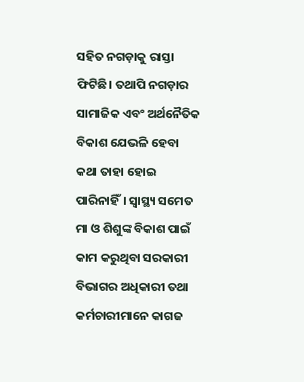ସହିତ ନଗଡ଼ାକୁ ରାସ୍ତା ଫିଟିଛି। ତଥାପି ନଗଡ଼ାର ସାମାଜିକ ଏବଂ ଅର୍ଥନୈତିକ ବିକାଶ ଯେଭଳି ହେବା କଥା ତାହା ହୋଇ ପାରିନାହିଁ। ସ୍ବାସ୍ଥ୍ୟ ସମେତ ମା ଓ ଶିଶୁଙ୍କ ବିକାଶ ପାଇଁ କାମ କରୁଥିବା ସରକାରୀ ବିଭାଗର ଅଧିକାରୀ ତଥା କର୍ମଚାରୀମାନେ କାଗଜ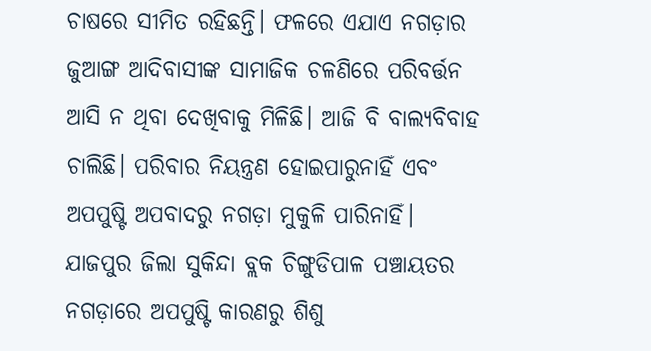ଚାଷରେ ସୀମିତ ରହିଛନ୍ତି। ଫଳରେ ଏଯାଏ ନଗଡ଼ାର ଜୁଆଙ୍ଗ ଆଦିବାସୀଙ୍କ ସାମାଜିକ ଚଳଣିରେ ପରିବର୍ତ୍ତନ ଆସି ନ ଥିବା ଦେଖିବାକୁ ମିଳିଛି। ଆଜି ବି ବାଲ୍ୟବିବାହ ଚାଲିଛି। ପରିବାର ନିୟନ୍ତ୍ରଣ ହୋଇପାରୁନାହିଁ ଏବଂ ଅପପୁଷ୍ଟି ଅପବାଦରୁ ନଗଡ଼ା ମୁକୁଳି ପାରିନାହିଁ।
ଯାଜପୁର ଜିଲା ସୁକିନ୍ଦା ବ୍ଲକ ଚିଙ୍ଗୁଡିପାଳ ପଞ୍ଚାୟତର ନଗଡ଼ାରେ ଅପପୁଷ୍ଟି କାରଣରୁ ଶିଶୁ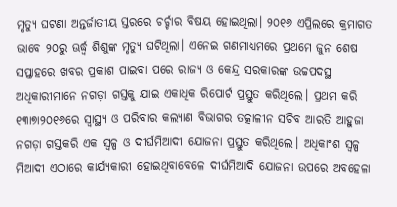ମୃତ୍ୟୁ ଘଟଣା ଅନ୍ତର୍ଜାତୀୟ ସ୍ତରରେ ଚର୍ଚ୍ଚାର ବିଷୟ ହୋଇଥିଲା। ୨୦୧୬ ଏପ୍ରିଲରେ କ୍ରମାଗତ ଭାବେ ୨୦ରୁ ଊର୍ଦ୍ଧ୍ୱ ଶିଶୁଙ୍କ ମୃତ୍ୟୁ ଘଟିଥିଲା। ଏନେଇ ଗଣମାଧ୍ୟମରେ ପ୍ରଥମେ ଜୁନ ଶେଷ ସପ୍ତାହରେ ଖବର ପ୍ରକାଶ ପାଇବା ପରେ ରାଜ୍ୟ ଓ କେନ୍ଦ୍ର ସରକାରଙ୍କ ଉଚ୍ଚପଦସ୍ଥ ଅଧିକାରୀମାନେ ନଗଡ଼ା ଗସ୍ତକୁ ଯାଇ ଏକାଧିକ ରିପୋର୍ଟ ପ୍ରସ୍ତୁତ କରିଥିଲେ। ପ୍ରଥମ କରି ୧୩ା୭ା୨୦୧୬ରେ ସ୍ବାସ୍ଥ୍ୟ ଓ ପରିବାର କଲ୍ୟାଣ ବିଭାଗର ତତ୍କାଳୀନ ସଚିବ ଆରତି ଆହୁଜା ନଗଡ଼ା ଗସ୍ତକରି ଏକ ସ୍ବଳ୍ପ ଓ ଦୀର୍ଘମିଆଦୀ ଯୋଜନା ପ୍ରସ୍ତୁତ କରିଥିଲେ। ଅଧିକାଂଶ ସ୍ବଳ୍ପ ମିଆଦୀ ଏଠାରେ କାର୍ଯ୍ୟକାରୀ ହୋଇଥିବାବେଳେ ଦୀର୍ଘମିଆଦି ଯୋଜନା ଉପରେ ଅବହେଳା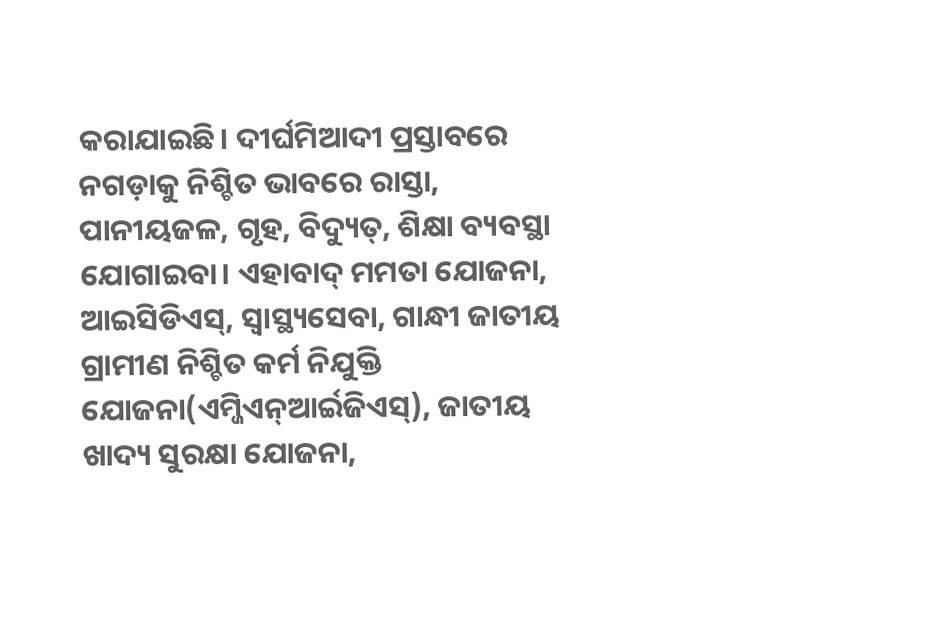କରାଯାଇଛି। ଦୀର୍ଘମିଆଦୀ ପ୍ରସ୍ତାବରେ ନଗଡ଼ାକୁ ନିଶ୍ଚିତ ଭାବରେ ରାସ୍ତା, ପାନୀୟଜଳ, ଗୃହ, ବିଦ୍ୟୁତ୍, ଶିକ୍ଷା ବ୍ୟବସ୍ଥା ଯୋଗାଇବା। ଏହାବାଦ୍ ମମତା ଯୋଜନା, ଆଇସିଡିଏସ୍, ସ୍ବାସ୍ଥ୍ୟସେବା, ଗାନ୍ଧୀ ଜାତୀୟ ଗ୍ରାମୀଣ ନିଶ୍ଚିତ କର୍ମ ନିଯୁକ୍ତି ଯୋଜନା(ଏମ୍ଜିଏନ୍ଆର୍ଇଜିଏସ୍), ଜାତୀୟ ଖାଦ୍ୟ ସୁରକ୍ଷା ଯୋଜନା,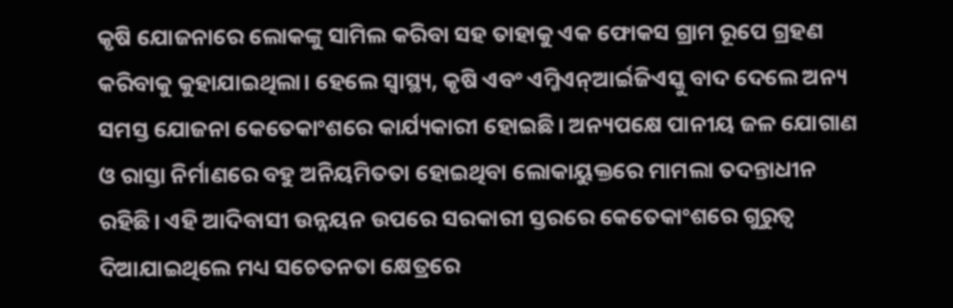କୃଷି ଯୋଜନାରେ ଲୋକଙ୍କୁ ସାମିଲ କରିବା ସହ ତାହାକୁ ଏକ ଫୋକସ ଗ୍ରାମ ରୂପେ ଗ୍ରହଣ କରିବାକୁ କୁହାଯାଇଥିଲା। ହେଲେ ସ୍ବାସ୍ଥ୍ୟ, କୃଷି ଏବଂ ଏମ୍ଜିଏନ୍ଆର୍ଇଜିଏସ୍କୁ ବାଦ ଦେଲେ ଅନ୍ୟ ସମସ୍ତ ଯୋଜନା କେତେକାଂଶରେ କାର୍ଯ୍ୟକାରୀ ହୋଇଛି। ଅନ୍ୟପକ୍ଷେ ପାନୀୟ ଜଳ ଯୋଗାଣ ଓ ରାସ୍ତା ନିର୍ମାଣରେ ବହୁ ଅନିୟମିତତା ହୋଇଥିବା ଲୋକାୟୁକ୍ତରେ ମାମଲା ତଦନ୍ତାଧୀନ ରହିଛି। ଏହି ଆଦିବାସୀ ଉନ୍ନୟନ ଉପରେ ସରକାରୀ ସ୍ତରରେ କେତେକାଂଶରେ ଗୁରୁତ୍ୱ ଦିଆଯାଇଥିଲେ ମଧ୍ୟ ସଚେତନତା କ୍ଷେତ୍ରରେ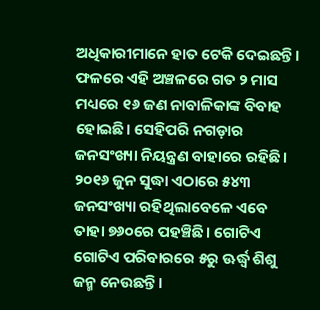ଅଧିକାରୀମାନେ ହାତ ଟେକି ଦେଇଛନ୍ତି। ଫଳରେ ଏହି ଅଞ୍ଚଳରେ ଗତ ୨ ମାସ ମଧ୍ୟରେ ୧୬ ଜଣ ନାବାଳିକାଙ୍କ ବିବାହ ହୋଇଛି। ସେହିପରି ନଗଡ଼ାର ଜନସଂଖ୍ୟା ନିୟନ୍ତ୍ରଣ ବାହାରେ ରହିଛି। ୨୦୧୬ ଜୁନ ସୁଦ୍ଧା ଏଠାରେ ୫୪୩ ଜନସଂଖ୍ୟା ରହିଥିଲାବେଳେ ଏବେ ତାହା ୭୬୦ରେ ପହଞ୍ଚିଛି। ଗୋଟିଏ ଗୋଟିଏ ପରିବାରରେ ୫ରୁ ଊର୍ଦ୍ଧ୍ୱ ଶିଶୁ ଜନ୍ମ ନେଉଛନ୍ତି।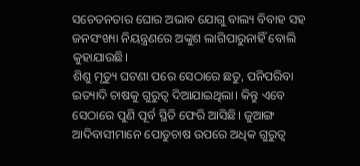ସଚେତନତାର ଘୋର ଅଭାବ ଯୋଗୁ ବାଲ୍ୟ ବିବାହ ସହ ଜନସଂଖ୍ୟା ନିୟନ୍ତ୍ରଣରେ ଅଙ୍କୁଶ ଲାଗିପାରୁନାହିଁ ବୋଲି କୁହାଯାଉଛି।
ଶିଶୁ ମୃତ୍ୟୁ ଘଟଣା ପରେ ସେଠାରେ ଛତୁ, ପନିପରିବା ଇତ୍ୟାଦି ଚାଷକୁ ଗୁରୁତ୍ୱ ଦିଆଯାଇଥିଲା। କିନ୍ତୁ ଏବେ ସେଠାରେ ପୁଣି ପୂର୍ବ ସ୍ଥିତି ଫେରି ଆସିଛି। ଜୁଆଙ୍ଗ ଆଦିବାସୀମାନେ ପୋଡୁଚାଷ ଉପରେ ଅଧିକ ଗୁରୁତ୍ୱ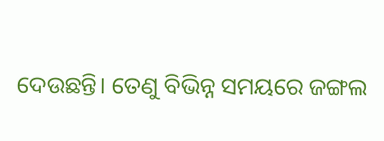ଦେଉଛନ୍ତି। ତେଣୁ ବିଭିନ୍ନ ସମୟରେ ଜଙ୍ଗଲ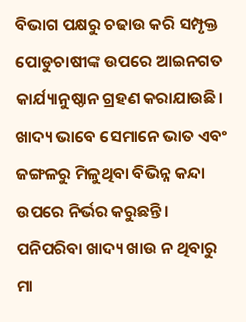ବିଭାଗ ପକ୍ଷରୁ ଚଢାଉ କରି ସମ୍ପୃକ୍ତ ପୋଡୁଚାଷୀଙ୍କ ଉପରେ ଆଇନଗତ କାର୍ଯ୍ୟାନୁଷ୍ଠାନ ଗ୍ରହଣ କରାଯାଉଛି। ଖାଦ୍ୟ ଭାବେ ସେମାନେ ଭାତ ଏବଂ ଜଙ୍ଗଳରୁ ମିଳୁଥିବା ବିଭିନ୍ନ କନ୍ଦା ଉପରେ ନିର୍ଭର କରୁଛନ୍ତି। ପନିପରିବା ଖାଦ୍ୟ ଖାଉ ନ ଥିବାରୁ ମା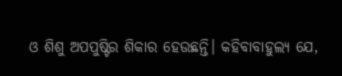ଓ ଶିଶୁ ଅପପୁଷ୍ଟିର ଶିକାର ହେଉଛନ୍ତି। କହିବାବାହୁଲ୍ୟ ଯେ,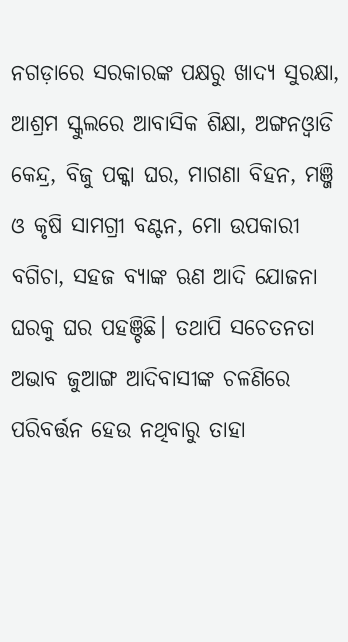ନଗଡ଼ାରେ ସରକାରଙ୍କ ପକ୍ଷରୁ ଖାଦ୍ୟ ସୁରକ୍ଷା, ଆଶ୍ରମ ସ୍କୁଲରେ ଆବାସିକ ଶିକ୍ଷା, ଅଙ୍ଗନଓ୍ବାଡି କେନ୍ଦ୍ର, ବିଜୁ ପକ୍କା ଘର, ମାଗଣା ବିହନ, ମଞ୍ଜି ଓ କୃଷି ସାମଗ୍ରୀ ବଣ୍ଟନ, ମୋ ଉପକାରୀ ବଗିଚା, ସହଜ ବ୍ୟାଙ୍କ ଋଣ ଆଦି ଯୋଜନା ଘରକୁ ଘର ପହଞ୍ଚିଛି। ତଥାପି ସଚେତନତା ଅଭାବ ଜୁଆଙ୍ଗ ଆଦିବାସୀଙ୍କ ଚଳଣିରେ ପରିବର୍ତ୍ତନ ହେଉ ନଥିବାରୁ ତାହା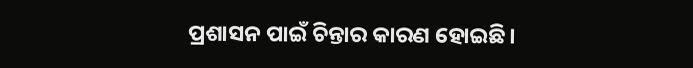ପ୍ରଶାସନ ପାଇଁ ଚିନ୍ତାର କାରଣ ହୋଇଛି।